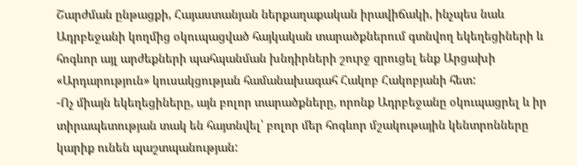Շարժման ընթացքի, Հայաստանյան ներքաղաքական իրավիճակի, ինչպես նաև Ադրբեջանի կողմից օկուպացված հայկական տարածքներում գտնվող եկեղեցիների և հոգևոր այլ արժեքների պահպանման խնդիրների շուրջ զրուցել ենք Արցախի «Արդարություն» կուսակցության համանախագահ Հակոբ Հակոբյանի հետ:
-Ոչ միայն եկեղեցիները, այն բոլոր տարածքները, որոնք Ադրբեջանը օկուպացրել և իր տիրապետության տակ են հայտնվել՝ բոլոր մեր հոգևոր մշակութային կենտրոնները կարիք ունեն պաշտպանության: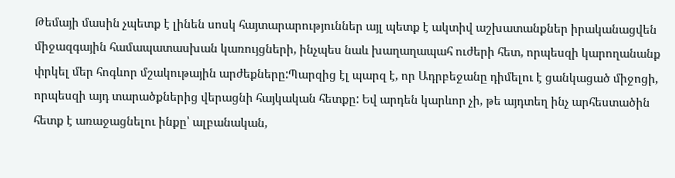Թեմայի մասին չպետք է լինեն սոսկ հայտարարություններ այլ պետք է ակտիվ աշխատանքներ իրականացվեն միջազգային համապատասխան կառույցների, ինչպես նաև խաղաղապահ ուժերի հետ, որպեսզի կարողանանք փրկել մեր հոգևոր մշակութային արժեքները:Պարզից էլ պարզ է, որ Ադրբեջանը դիմելու է ցանկացած միջոցի, որպեսզի այդ տարածքներից վերացնի հայկական հետքը: Եվ արդեն կարևոր չի, թե այդտեղ ինչ արհեստածին հետք է առաջացնելու ինքը՝ ալբանական,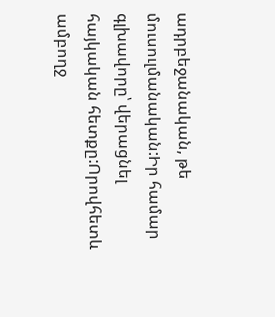ադրբեջանական, թե մուսուլմանական:Իր համար գլխավորը՝ վերացնել հայկական հետքը:Որովհետև ամբողջ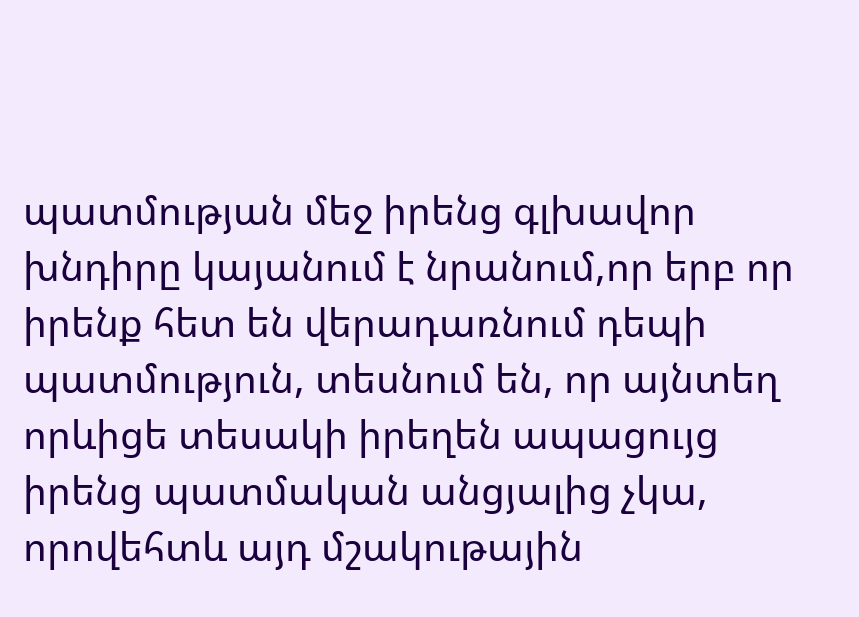պատմության մեջ իրենց գլխավոր խնդիրը կայանում է նրանում,որ երբ որ իրենք հետ են վերադառնում դեպի պատմություն, տեսնում են, որ այնտեղ որևիցե տեսակի իրեղեն ապացույց իրենց պատմական անցյալից չկա, որովեհտև այդ մշակութային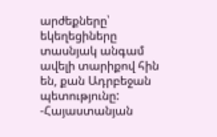արժեքները՝ եկեղեցիները տասնյակ անգամ ավելի տարիքով հին են, քան Ադրբեջան պետությունը:
-Հայաստանյան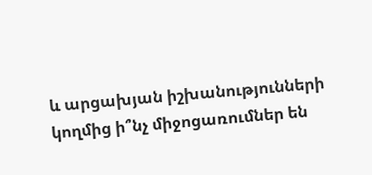և արցախյան իշխանությունների կողմից ի՞նչ միջոցառումներ են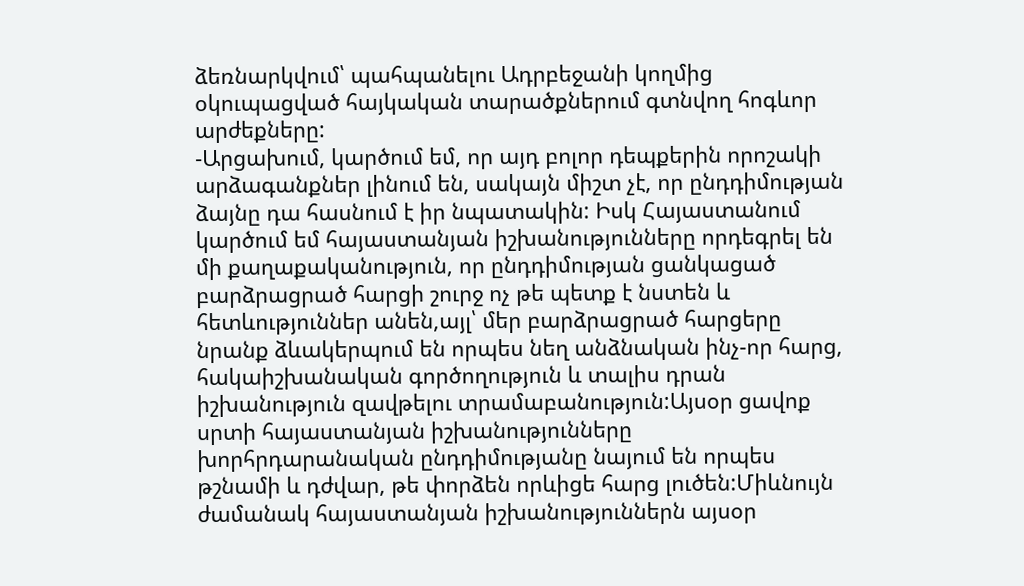ձեռնարկվում՝ պահպանելու Ադրբեջանի կողմից օկուպացված հայկական տարածքներում գտնվող հոգևոր արժեքները:
-Արցախում, կարծում եմ, որ այդ բոլոր դեպքերին որոշակի արձագանքներ լինում են, սակայն միշտ չէ, որ ընդդիմության ձայնը դա հասնում է իր նպատակին: Իսկ Հայաստանում կարծում եմ հայաստանյան իշխանությունները որդեգրել են մի քաղաքականություն, որ ընդդիմության ցանկացած բարձրացրած հարցի շուրջ ոչ թե պետք է նստեն և հետևություններ անեն,այլ՝ մեր բարձրացրած հարցերը նրանք ձևակերպում են որպես նեղ անձնական ինչ-որ հարց, հակաիշխանական գործողություն և տալիս դրան իշխանություն զավթելու տրամաբանություն:Այսօր ցավոք սրտի հայաստանյան իշխանությունները խորհրդարանական ընդդիմությանը նայում են որպես թշնամի և դժվար, թե փորձեն որևիցե հարց լուծեն:Միևնույն ժամանակ հայաստանյան իշխանություններն այսօր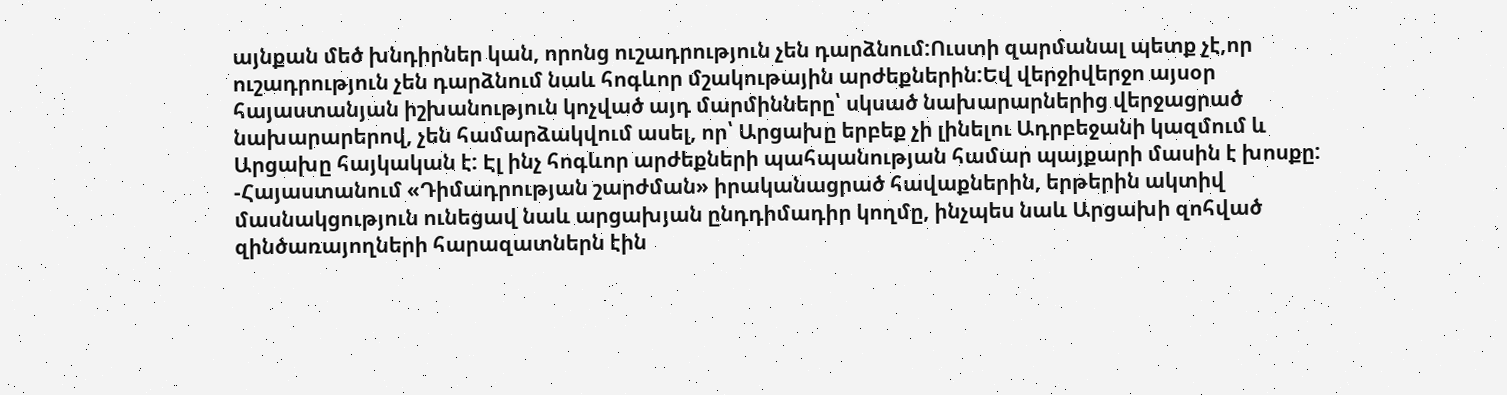այնքան մեծ խնդիրներ կան, որոնց ուշադրություն չեն դարձնում:Ուստի զարմանալ պետք չէ,որ ուշադրություն չեն դարձնում նաև հոգևոր մշակութային արժեքներին:Եվ վերջիվերջո այսօր հայաստանյան իշխանություն կոչված այդ մարմինները՝ սկսած նախարարներից վերջացրած նախարարերով, չեն համարձակվում ասել, որ՝ Արցախը երբեք չի լինելու Ադրբեջանի կազմում և Արցախը հայկական է: Էլ ինչ հոգևոր արժեքների պահպանության համար պայքարի մասին է խոսքը:
-Հայաստանում «Դիմադրության շարժման» իրականացրած հավաքներին, երթերին ակտիվ մասնակցություն ունեցավ նաև արցախյան ընդդիմադիր կողմը, ինչպես նաև Արցախի զոհված զինծառայողների հարազատներն էին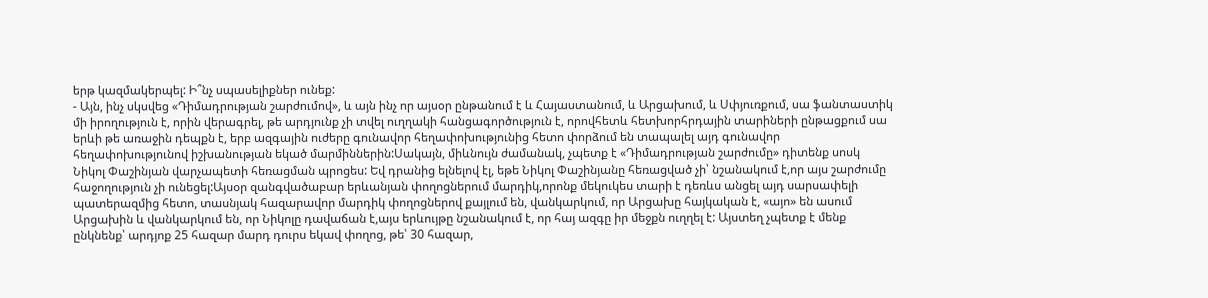երթ կազմակերպել: Ի՞նչ սպասելիքներ ունեք:
- Այն, ինչ սկսվեց «Դիմադրության շարժումով», և այն ինչ որ այսօր ընթանում է և Հայաստանում, և Արցախում, և Սփյուռքում, սա ֆանտաստիկ մի իրողություն է, որին վերագրել, թե արդյունք չի տվել ուղղակի հանցագործություն է, որովհետև հետխորհրդային տարիների ընթացքում սա երևի թե առաջին դեպքն է, երբ ազգային ուժերը գունավոր հեղափոխությունից հետո փորձում են տապալել այդ գունավոր հեղափոխությունով իշխանության եկած մարմիններին:Սակայն, միևնույն ժամանակ, չպետք է «Դիմադրության շարժումը» դիտենք սոսկ Նիկոլ Փաշինյան վարչապետի հեռացման պրոցես: Եվ դրանից ելնելով էլ, եթե Նիկոլ Փաշինյանը հեռացված չի՝ նշանակում է,որ այս շարժումը հաջողություն չի ունեցել:Այսօր զանգվածաբար երևանյան փողոցներում մարդիկ,որոնք մեկուկես տարի է դեռևս անցել այդ սարսափելի պատերազմից հետո, տասնյակ հազարավոր մարդիկ փողոցներով քայլում են, վանկարկում, որ Արցախը հայկական է, «այո» են ասում Արցախին և վանկարկում են, որ Նիկոլը դավաճան է,այս երևույթը նշանակում է, որ հայ ազգը իր մեջքն ուղղել է: Այստեղ չպետք է մենք ընկնենք՝ արդյոք 25 հազար մարդ դուրս եկավ փողոց, թե՝ 30 հազար,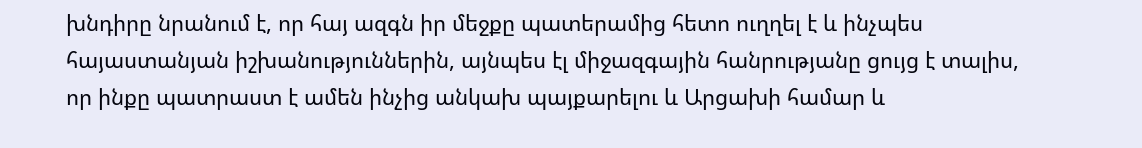խնդիրը նրանում է, որ հայ ազգն իր մեջքը պատերամից հետո ուղղել է և ինչպես հայաստանյան իշխանություններին, այնպես էլ միջազգային հանրությանը ցույց է տալիս, որ ինքը պատրաստ է ամեն ինչից անկախ պայքարելու և Արցախի համար և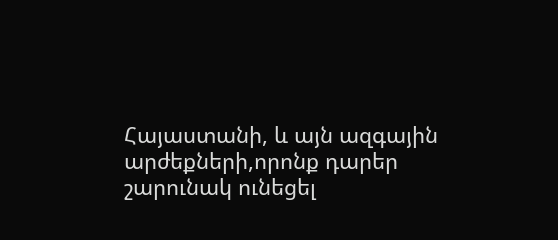Հայաստանի, և այն ազգային արժեքների,որոնք դարեր շարունակ ունեցել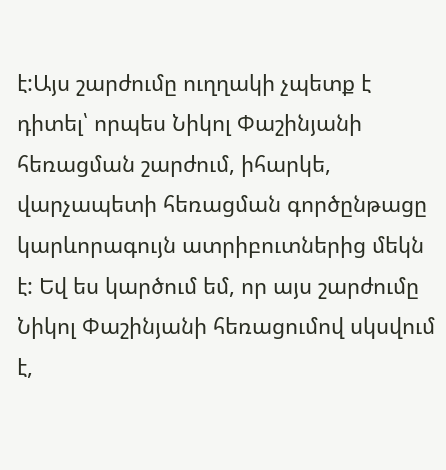է:Այս շարժումը ուղղակի չպետք է դիտել՝ որպես Նիկոլ Փաշինյանի հեռացման շարժում, իհարկե, վարչապետի հեռացման գործընթացը կարևորագույն ատրիբուտներից մեկն է: Եվ ես կարծում եմ, որ այս շարժումը Նիկոլ Փաշինյանի հեռացումով սկսվում է,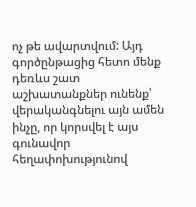ոչ թե ավարտվում: Այդ գործընթացից հետո մենք դեռևս շատ աշխատանքներ ունենք՝ վերականգնելու այն ամեն ինչը, որ կորսվել է այս գունավոր հեղափոխությունով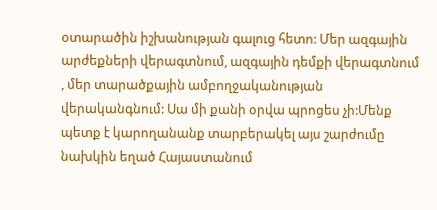օտարածին իշխանության գալուց հետո: Մեր ազգային արժեքների վերագտնում, ազգային դեմքի վերագտնում , մեր տարածքային ամբողջականության վերականգնում: Սա մի քանի օրվա պրոցես չի:Մենք պետք է կարողանանք տարբերակել այս շարժումը նախկին եղած Հայաստանում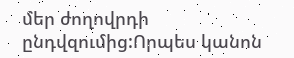մեր ժողովրդի ընդվզումից:Որպես կանոն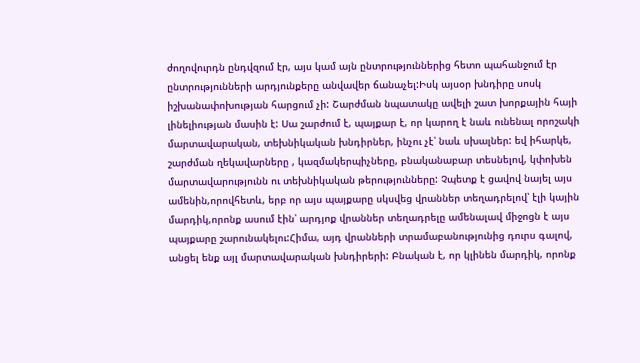ժողովուրդն ընդվզում էր, այս կամ այն ընտրություններից հետո պահանջում էր ընտրությունների արդյունքերը անվավեր ճանաչել:Իսկ այսօր խնդիրը սոսկ իշխանափոխության հարցում չի: Շարժման նպատակը ավելի շատ խորքային հայի լինելիության մասին է: Սա շարժում է, պայքար է, որ կարող է նաև ունենալ որոշակի մարտավարական, տեխնիկական խնդիրներ, ինչու չէ՝ նաև սխալներ: եվ իհարկե, շարժման ղեկավարները , կազմակերպիչները, բնականաբար տեսնելով, կփոխեն մարտավարությունն ու տեխնիկական թերությունները: Չպետք է ցավով նայել այս ամենին,որովհետև, երբ որ այս պայքարը սկսվեց վրաններ տեղադրելով՝ էլի կային մարդիկ,որոնք ասում էին՝ արդյոք վրաններ տեղադրելը ամենալավ միջոցն է այս պայքարը շարունակելու:Հիմա, այդ վրանների տրամաբանությունից դուրս գալով, անցել ենք այլ մարտավարական խնդիրերի: Բնական է, որ կլինեն մարդիկ, որոնք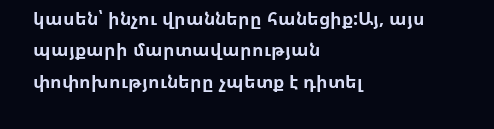կասեն՝ ինչու վրանները հանեցիք:Այ, այս պայքարի մարտավարության փոփոխություները չպետք է դիտել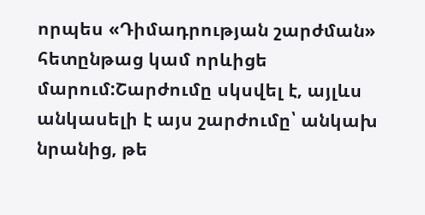որպես «Դիմադրության շարժման» հետընթաց կամ որևիցե մարում:Շարժումը սկսվել է, այլևս անկասելի է այս շարժումը՝ անկախ նրանից, թե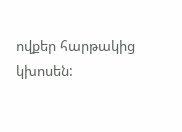ովքեր հարթակից կխոսեն: